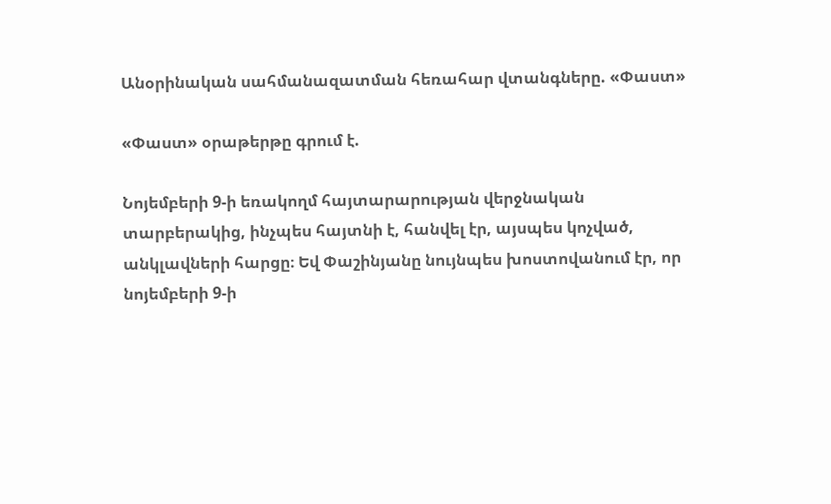Անօրինական սահմանազատման հեռահար վտանգները. «Փաստ»

«Փաստ» օրաթերթը գրում է.

Նոյեմբերի 9-ի եռակողմ հայտարարության վերջնական տարբերակից, ինչպես հայտնի է, հանվել էր, այսպես կոչված, անկլավների հարցը։ Եվ Փաշինյանը նույնպես խոստովանում էր, որ նոյեմբերի 9-ի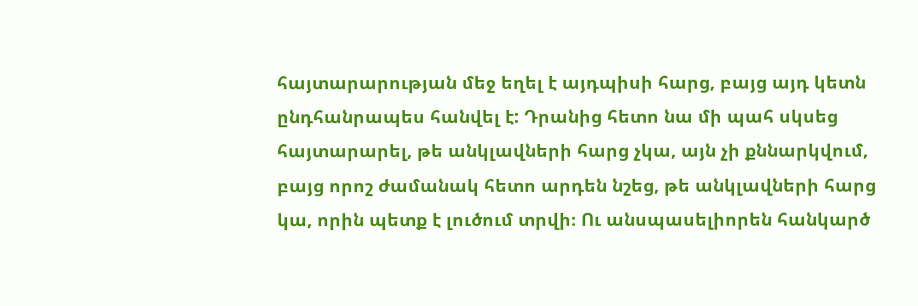հայտարարության մեջ եղել է այդպիսի հարց, բայց այդ կետն ընդհանրապես հանվել է: Դրանից հետո նա մի պահ սկսեց հայտարարել, թե անկլավների հարց չկա, այն չի քննարկվում, բայց որոշ ժամանակ հետո արդեն նշեց, թե անկլավների հարց կա, որին պետք է լուծում տրվի։ Ու անսպասելիորեն հանկարծ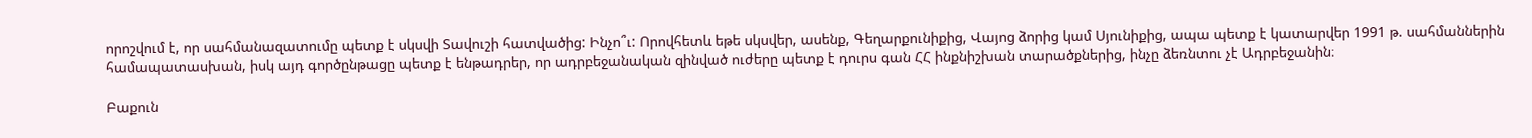որոշվում է, որ սահմանազատումը պետք է սկսվի Տավուշի հատվածից: Ինչո՞ւ: Որովհետև եթե սկսվեր, ասենք, Գեղարքունիքից, Վայոց ձորից կամ Սյունիքից, ապա պետք է կատարվեր 1991 թ. սահմաններին համապատասխան, իսկ այդ գործընթացը պետք է ենթադրեր, որ ադրբեջանական զինված ուժերը պետք է դուրս գան ՀՀ ինքնիշխան տարածքներից, ինչը ձեռնտու չէ Ադրբեջանին։

Բաքուն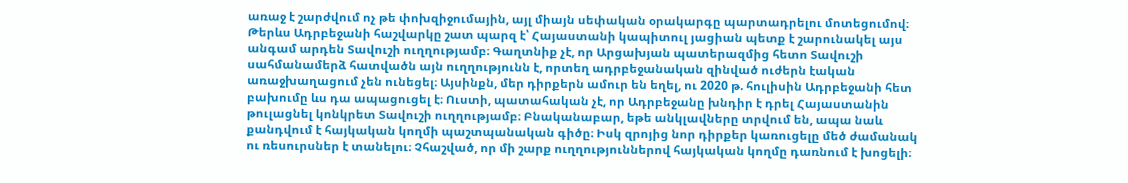առաջ է շարժվում ոչ թե փոխզիջումային, այլ միայն սեփական օրակարգը պարտադրելու մոտեցումով։ Թերևս Ադրբեջանի հաշվարկը շատ պարզ է՝ Հայաստանի կապիտուլ յացիան պետք է շարունակել այս անգամ արդեն Տավուշի ուղղությամբ։ Գաղտնիք չէ, որ Արցախյան պատերազմից հետո Տավուշի սահմանամերձ հատվածն այն ուղղությունն է, որտեղ ադրբեջանական զինված ուժերն էական առաջխաղացում չեն ունեցել։ Այսինքն, մեր դիրքերն ամուր են եղել, ու 2020 թ. հուլիսին Ադրբեջանի հետ բախումը ևս դա ապացուցել է։ Ուստի, պատահական չէ, որ Ադրբեջանը խնդիր է դրել Հայաստանին թուլացնել կոնկրետ Տավուշի ուղղությամբ։ Բնականաբար, եթե անկլավները տրվում են, ապա նաև քանդվում է հայկական կողմի պաշտպանական գիծը։ Իսկ զրոյից նոր դիրքեր կառուցելը մեծ ժամանակ ու ռեսուրսներ է տանելու։ Չհաշված, որ մի շարք ուղղություններով հայկական կողմը դառնում է խոցելի։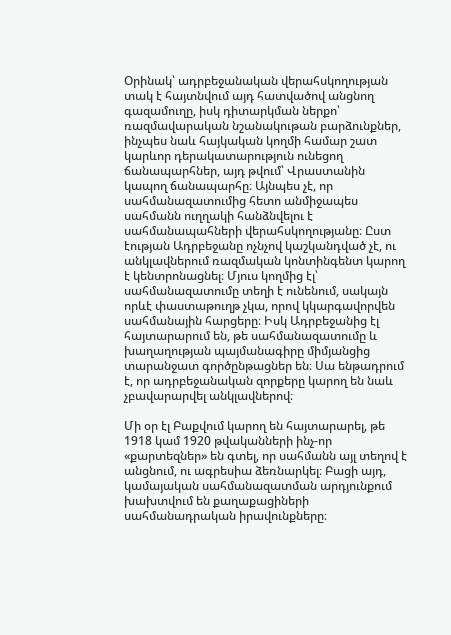Օրինակ՝ ադրբեջանական վերահսկողության տակ է հայտնվում այդ հատվածով անցնող գազամուղը, իսկ դիտարկման ներքո՝ ռազմավարական նշանակութան բարձունքներ, ինչպես նաև հայկական կողմի համար շատ կարևոր դերակատարություն ունեցող ճանապարհներ, այդ թվում՝ Վրաստանին կապող ճանապարհը։ Այնպես չէ, որ սահմանազատումից հետո անմիջապես սահմանն ուղղակի հանձնվելու է սահմանապահների վերահսկողությանը։ Ըստ էության Ադրբեջանը ոչնչով կաշկանդված չէ, ու անկլավներում ռազմական կոնտինգենտ կարող է կենտրոնացնել։ Մյուս կողմից էլ՝ սահմանազատումը տեղի է ունենում, սակայն որևէ փաստաթուղթ չկա, որով կկարգավորվեն սահմանային հարցերը։ Իսկ Ադրբեջանից էլ հայտարարում են, թե սահմանազատումը և խաղաղության պայմանագիրը միմյանցից տարանջատ գործընթացներ են։ Սա ենթադրում է, որ ադրբեջանական զորքերը կարող են նաև չբավարարվել անկլավներով։

Մի օր էլ Բաքվում կարող են հայտարարել, թե 1918 կամ 1920 թվականների ինչ-որ «քարտեզներ» են գտել, որ սահմանն այլ տեղով է անցնում, ու ագրեսիա ձեռնարկել։ Բացի այդ, կամայական սահմանազատման արդյունքում խախտվում են քաղաքացիների սահմանադրական իրավունքները։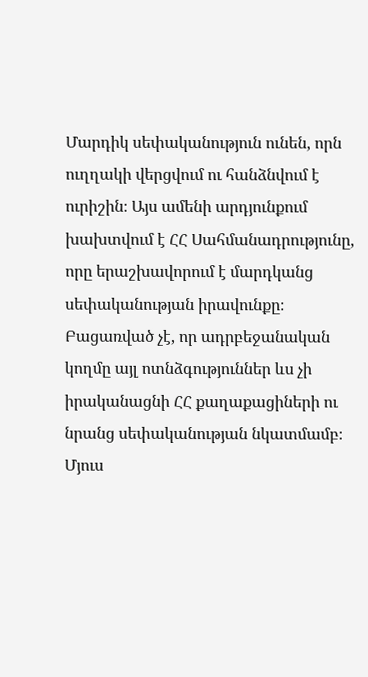Մարդիկ սեփականություն ունեն, որն ուղղակի վերցվում ու հանձնվում է ուրիշին։ Այս ամենի արդյունքում խախտվում է ՀՀ Սահմանադրությունը, որը երաշխավորում է մարդկանց սեփականության իրավունքը։ Բացառված չէ, որ ադրբեջանական կողմը այլ ոտնձգություններ ևս չի իրականացնի ՀՀ քաղաքացիների ու նրանց սեփականության նկատմամբ։ Մյուս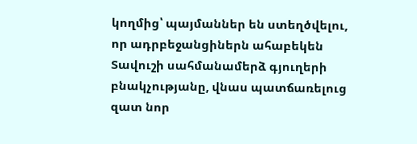կողմից՝ պայմաններ են ստեղծվելու, որ ադրբեջանցիներն ահաբեկեն Տավուշի սահմանամերձ գյուղերի բնակչությանը, վնաս պատճառելուց զատ նոր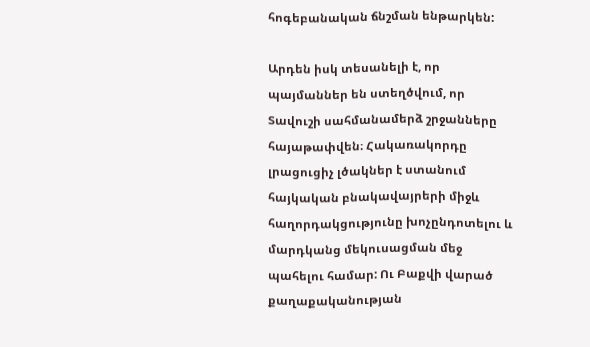հոգեբանական ճնշման ենթարկեն:

Արդեն իսկ տեսանելի է, որ պայմաններ են ստեղծվում, որ Տավուշի սահմանամերձ շրջանները հայաթափվեն։ Հակառակորդը լրացուցիչ լծակներ է ստանում հայկական բնակավայրերի միջև հաղորդակցությունը խոչընդոտելու և մարդկանց մեկուսացման մեջ պահելու համար: Ու Բաքվի վարած քաղաքականության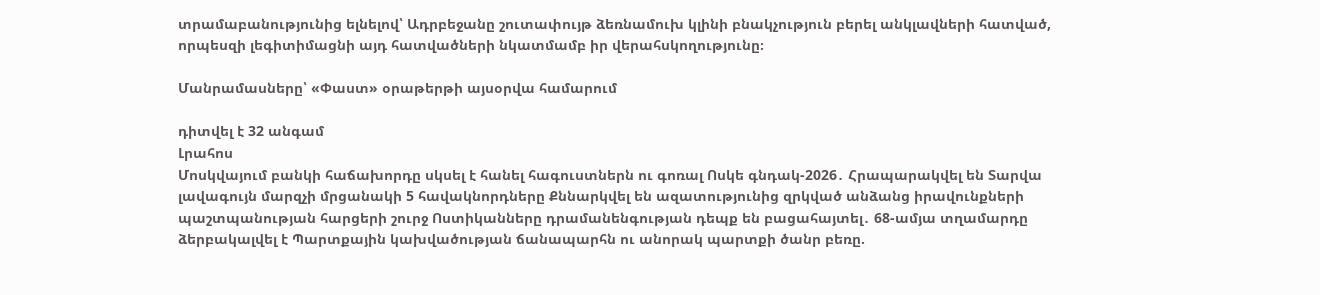տրամաբանությունից ելնելով՝ Ադրբեջանը շուտափույթ ձեռնամուխ կլինի բնակչություն բերել անկլավների հատված, որպեսզի լեգիտիմացնի այդ հատվածների նկատմամբ իր վերահսկողությունը։

Մանրամասները՝ «Փաստ» օրաթերթի այսօրվա համարում

դիտվել է 32 անգամ
Լրահոս
Մոսկվայում բանկի հաճախորդը սկսել է հանել հագուստներն ու գոռալ Ոսկե գնդակ-2026․ Հրապարակվել են Տարվա լավագույն մարզչի մրցանակի 5 հավակնորդները Քննարկվել են ազատությունից զրկված անձանց իրավունքների պաշտպանության հարցերի շուրջ Ոստիկանները դրամանենգության դեպք են բացահայտել․ 68-ամյա տղամարդը ձերբակալվել է Պարտքային կախվածության ճանապարհն ու անորակ պարտքի ծանր բեռը.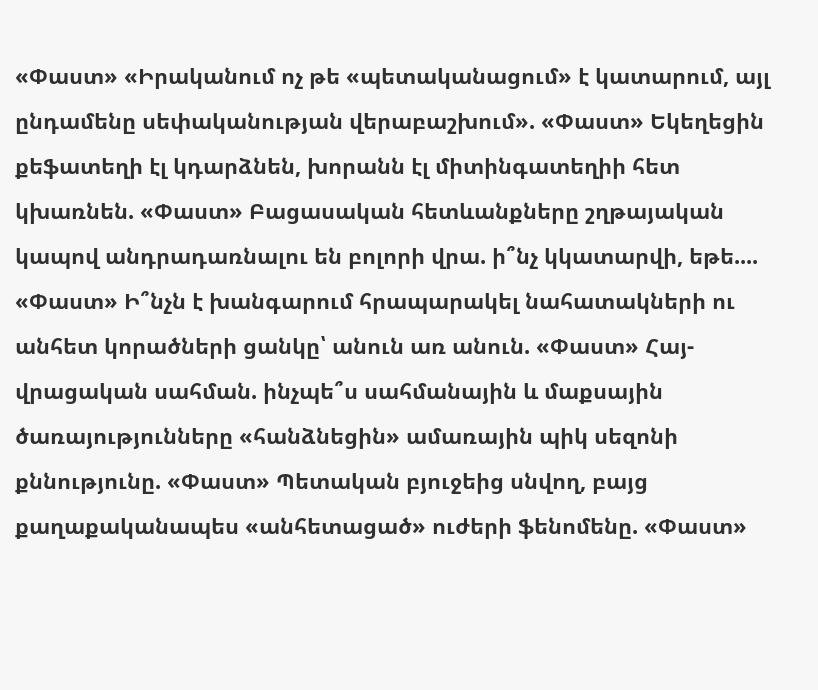«Փաստ» «Իրականում ոչ թե «պետականացում» է կատարում, այլ ընդամենը սեփականության վերաբաշխում». «Փաստ» Եկեղեցին քեֆատեղի էլ կդարձնեն, խորանն էլ միտինգատեղիի հետ կխառնեն. «Փաստ» Բացասական հետևանքները շղթայական կապով անդրադառնալու են բոլորի վրա. ի՞նչ կկատարվի, եթե.... «Փաստ» Ի՞նչն է խանգարում հրապարակել նահատակների ու անհետ կորածների ցանկը՝ անուն առ անուն. «Փաստ» Հայ-վրացական սահման. ինչպե՞ս սահմանային և մաքսային ծառայությունները «հանձնեցին» ամառային պիկ սեզոնի քննությունը. «Փաստ» Պետական բյուջեից սնվող, բայց քաղաքականապես «անհետացած» ուժերի ֆենոմենը. «Փաստ»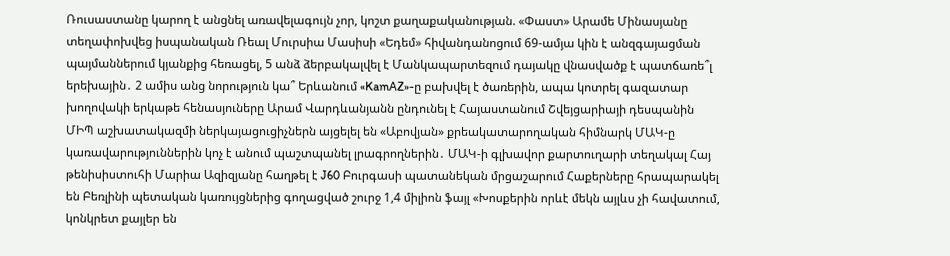Ռուսաստանը կարող է անցնել առավելագույն չոր, կոշտ քաղաքականության. «Փաստ» Արամե Մինասյանը տեղափոխվեց իսպանական Ռեալ Մուրսիա Մասիսի «Եդեմ» հիվանդանոցում 69-ամյա կին է անզգայացման պայմաններում կյանքից հեռացել, 5 անձ ձերբակալվել է Մանկապարտեզում դայակը վնասվածք է պատճառե՞լ երեխային․ 2 ամիս անց նորություն կա՞ Երևանում «KamAZ»-ը բախվել է ծառերին, ապա կոտրել գազատար խողովակի երկաթե հենասյուները Արամ Վարդևանյանն ընդունել է Հայաստանում Շվեյցարիայի դեսպանին ՄԻՊ աշխատակազմի ներկայացուցիչներն այցելել են «Աբովյան» քրեակատարողական հիմնարկ ՄԱԿ-ը կառավարություններին կոչ է անում պաշտպանել լրագրողներին․ ՄԱԿ-ի գլխավոր քարտուղարի տեղակալ Հայ թենիսիստուհի Մարիա Ազիզյանը հաղթել է J60 Բուրգասի պատանեկան մրցաշարում Հաքերները հրապարակել են Բեռլինի պետական կառույցներից գողացված շուրջ 1,4 միլիոն ֆայլ «Խոսքերին որևէ մեկն այլևս չի հավատում, կոնկրետ քայլեր են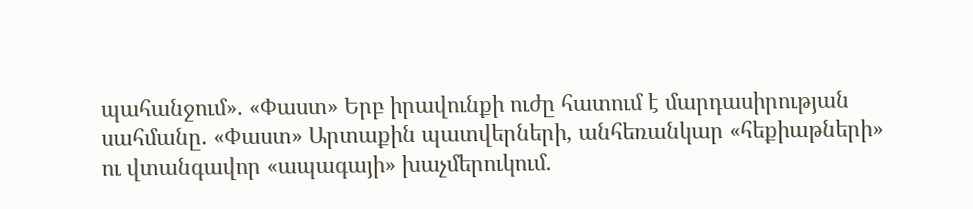պահանջում». «Փաստ» Երբ իրավունքի ուժը հատում է մարդասիրության սահմանը. «Փաստ» Արտաքին պատվերների, անհեռանկար «հեքիաթների» ու վտանգավոր «ապագայի» խաչմերուկում.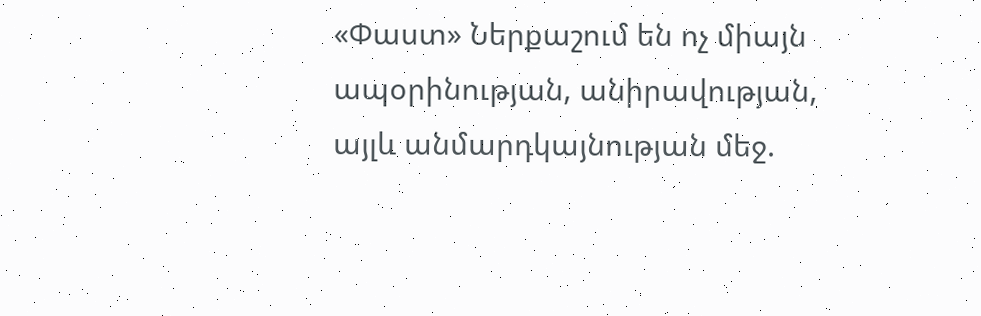«Փաստ» Ներքաշում են ոչ միայն ապօրինության, անիրավության, այլև անմարդկայնության մեջ.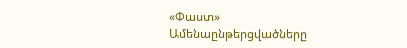«Փաստ»
Ամենաընթերցվածները